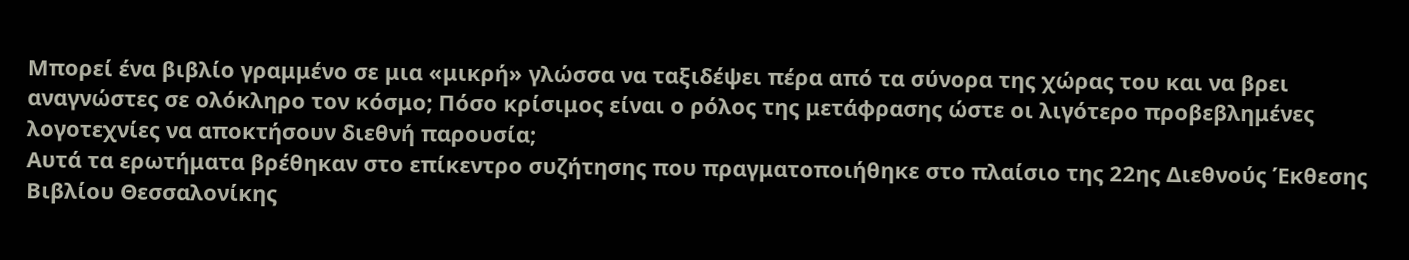Μπορεί ένα βιβλίο γραμμένο σε μια «μικρή» γλώσσα να ταξιδέψει πέρα από τα σύνορα της χώρας του και να βρει αναγνώστες σε ολόκληρο τον κόσμο; Πόσο κρίσιμος είναι ο ρόλος της μετάφρασης ώστε οι λιγότερο προβεβλημένες λογοτεχνίες να αποκτήσουν διεθνή παρουσία;
Αυτά τα ερωτήματα βρέθηκαν στο επίκεντρο συζήτησης που πραγματοποιήθηκε στο πλαίσιο της 22ης Διεθνούς Έκθεσης Βιβλίου Θεσσαλονίκης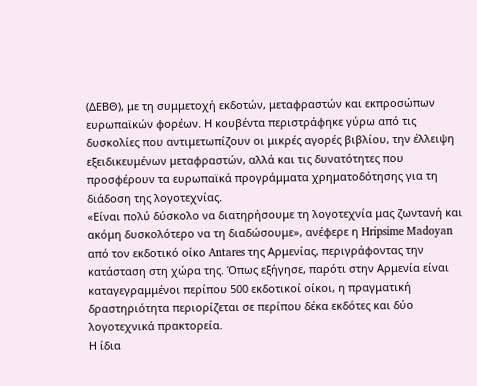(ΔΕΒΘ), με τη συμμετοχή εκδοτών, μεταφραστών και εκπροσώπων ευρωπαϊκών φορέων. Η κουβέντα περιστράφηκε γύρω από τις δυσκολίες που αντιμετωπίζουν οι μικρές αγορές βιβλίου, την έλλειψη εξειδικευμένων μεταφραστών, αλλά και τις δυνατότητες που προσφέρουν τα ευρωπαϊκά προγράμματα χρηματοδότησης για τη διάδοση της λογοτεχνίας.
«Είναι πολύ δύσκολο να διατηρήσουμε τη λογοτεχνία μας ζωντανή και ακόμη δυσκολότερο να τη διαδώσουμε», ανέφερε η Hripsime Madoyan από τον εκδοτικό οίκο Antares της Αρμενίας, περιγράφοντας την κατάσταση στη χώρα της. Όπως εξήγησε, παρότι στην Αρμενία είναι καταγεγραμμένοι περίπου 500 εκδοτικοί οίκοι, η πραγματική δραστηριότητα περιορίζεται σε περίπου δέκα εκδότες και δύο λογοτεχνικά πρακτορεία.
Η ίδια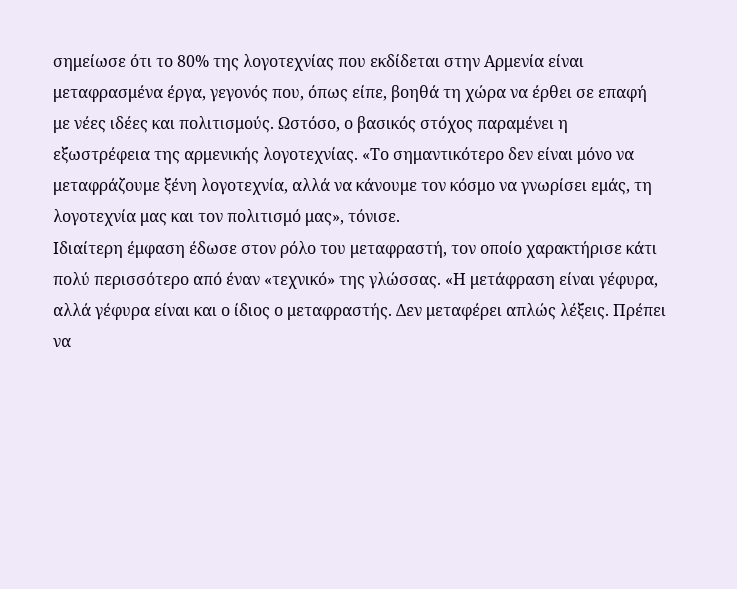σημείωσε ότι το 80% της λογοτεχνίας που εκδίδεται στην Αρμενία είναι μεταφρασμένα έργα, γεγονός που, όπως είπε, βοηθά τη χώρα να έρθει σε επαφή με νέες ιδέες και πολιτισμούς. Ωστόσο, ο βασικός στόχος παραμένει η εξωστρέφεια της αρμενικής λογοτεχνίας. «Το σημαντικότερο δεν είναι μόνο να μεταφράζουμε ξένη λογοτεχνία, αλλά να κάνουμε τον κόσμο να γνωρίσει εμάς, τη λογοτεχνία μας και τον πολιτισμό μας», τόνισε.
Ιδιαίτερη έμφαση έδωσε στον ρόλο του μεταφραστή, τον οποίο χαρακτήρισε κάτι πολύ περισσότερο από έναν «τεχνικό» της γλώσσας. «Η μετάφραση είναι γέφυρα, αλλά γέφυρα είναι και ο ίδιος ο μεταφραστής. Δεν μεταφέρει απλώς λέξεις. Πρέπει να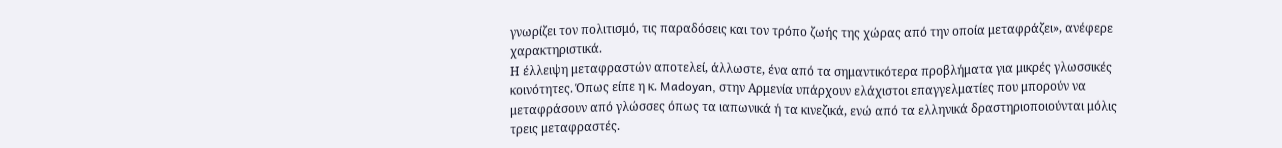γνωρίζει τον πολιτισμό, τις παραδόσεις και τον τρόπο ζωής της χώρας από την οποία μεταφράζει», ανέφερε χαρακτηριστικά.
Η έλλειψη μεταφραστών αποτελεί, άλλωστε, ένα από τα σημαντικότερα προβλήματα για μικρές γλωσσικές κοινότητες. Όπως είπε η κ. Madoyan, στην Αρμενία υπάρχουν ελάχιστοι επαγγελματίες που μπορούν να μεταφράσουν από γλώσσες όπως τα ιαπωνικά ή τα κινεζικά, ενώ από τα ελληνικά δραστηριοποιούνται μόλις τρεις μεταφραστές.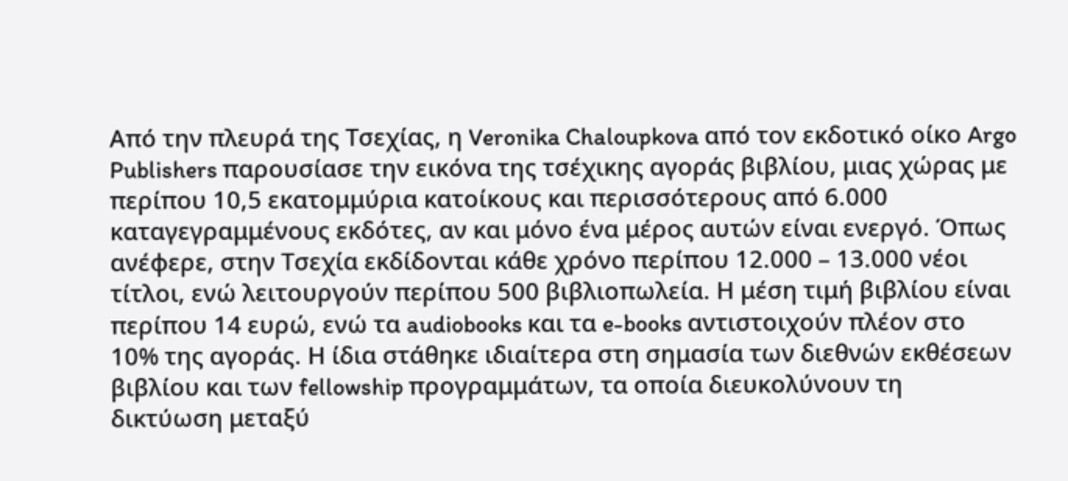Από την πλευρά της Τσεχίας, η Veronika Chaloupkova από τον εκδοτικό οίκο Argo Publishers παρουσίασε την εικόνα της τσέχικης αγοράς βιβλίου, μιας χώρας με περίπου 10,5 εκατομμύρια κατοίκους και περισσότερους από 6.000 καταγεγραμμένους εκδότες, αν και μόνο ένα μέρος αυτών είναι ενεργό. Όπως ανέφερε, στην Τσεχία εκδίδονται κάθε χρόνο περίπου 12.000 – 13.000 νέοι τίτλοι, ενώ λειτουργούν περίπου 500 βιβλιοπωλεία. Η μέση τιμή βιβλίου είναι περίπου 14 ευρώ, ενώ τα audiobooks και τα e-books αντιστοιχούν πλέον στο 10% της αγοράς. Η ίδια στάθηκε ιδιαίτερα στη σημασία των διεθνών εκθέσεων βιβλίου και των fellowship προγραμμάτων, τα οποία διευκολύνουν τη δικτύωση μεταξύ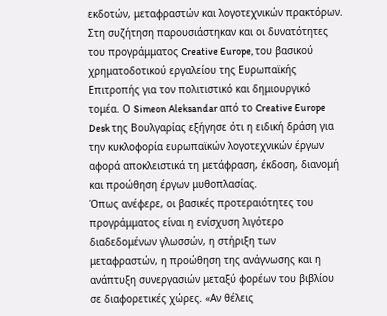εκδοτών, μεταφραστών και λογοτεχνικών πρακτόρων.
Στη συζήτηση παρουσιάστηκαν και οι δυνατότητες του προγράμματος Creative Europe, του βασικού χρηματοδοτικού εργαλείου της Ευρωπαϊκής Επιτροπής για τον πολιτιστικό και δημιουργικό τομέα. Ο Simeon Aleksandar από το Creative Europe Desk της Βουλγαρίας εξήγησε ότι η ειδική δράση για την κυκλοφορία ευρωπαϊκών λογοτεχνικών έργων αφορά αποκλειστικά τη μετάφραση, έκδοση, διανομή και προώθηση έργων μυθοπλασίας.
Όπως ανέφερε, οι βασικές προτεραιότητες του προγράμματος είναι η ενίσχυση λιγότερο διαδεδομένων γλωσσών, η στήριξη των μεταφραστών, η προώθηση της ανάγνωσης και η ανάπτυξη συνεργασιών μεταξύ φορέων του βιβλίου σε διαφορετικές χώρες. «Αν θέλεις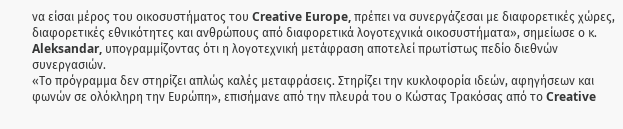να είσαι μέρος του οικοσυστήματος του Creative Europe, πρέπει να συνεργάζεσαι με διαφορετικές χώρες, διαφορετικές εθνικότητες και ανθρώπους από διαφορετικά λογοτεχνικά οικοσυστήματα», σημείωσε ο κ. Aleksandar, υπογραμμίζοντας ότι η λογοτεχνική μετάφραση αποτελεί πρωτίστως πεδίο διεθνών συνεργασιών.
«Το πρόγραμμα δεν στηρίζει απλώς καλές μεταφράσεις. Στηρίζει την κυκλοφορία ιδεών, αφηγήσεων και φωνών σε ολόκληρη την Ευρώπη», επισήμανε από την πλευρά του ο Κώστας Τρακόσας από το Creative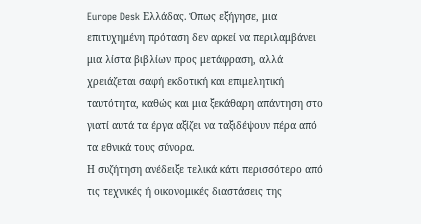Europe Desk Ελλάδας. Όπως εξήγησε, μια επιτυχημένη πρόταση δεν αρκεί να περιλαμβάνει μια λίστα βιβλίων προς μετάφραση, αλλά χρειάζεται σαφή εκδοτική και επιμελητική ταυτότητα, καθώς και μια ξεκάθαρη απάντηση στο γιατί αυτά τα έργα αξίζει να ταξιδέψουν πέρα από τα εθνικά τους σύνορα.
Η συζήτηση ανέδειξε τελικά κάτι περισσότερο από τις τεχνικές ή οικονομικές διαστάσεις της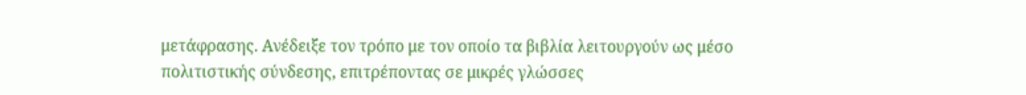μετάφρασης. Ανέδειξε τον τρόπο με τον οποίο τα βιβλία λειτουργούν ως μέσο πολιτιστικής σύνδεσης, επιτρέποντας σε μικρές γλώσσες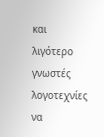και λιγότερο γνωστές λογοτεχνίες να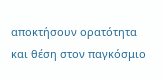αποκτήσουν ορατότητα και θέση στον παγκόσμιο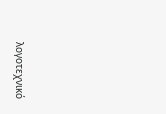λογοτεχνικό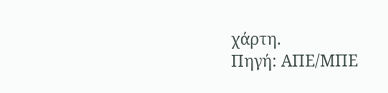χάρτη.
Πηγή: ΑΠΕ/ΜΠΕ